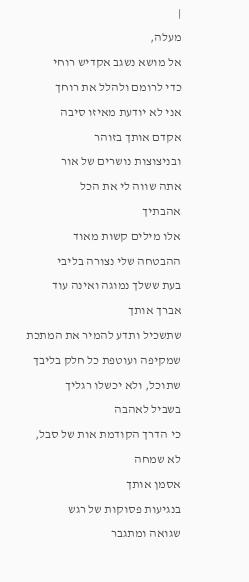|
מעלה,
אל מושא נשגב אקדיש רוחי
כדי לרומם ולהלל את רוחך
אני לא יודעת מאיזו סיבה
אקדם אותך בזוהר
ובניצוצות נושרים של אור
אתה שווה לי את הכל
אהבתיך
אלו מילים קשות מאוד
ההבטחה שלי נצורה בליבי
בעת ששלך נמוגה ואינה עוד
אברך אותך
שתשכיל ותדע להמיר את המתכת
שמקיפה ועוטפת כל חלק בליבך
שתוכל, ולא יכשלו רגליך
בשביל לאהבה
כי הדרך הקודמת אות של סבל,
לא שמחה
אסמן אותך
בנגיעות פסוקות של רגש
שגואה ומתגבר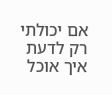אם יכולתי רק לדעת
איך אוכל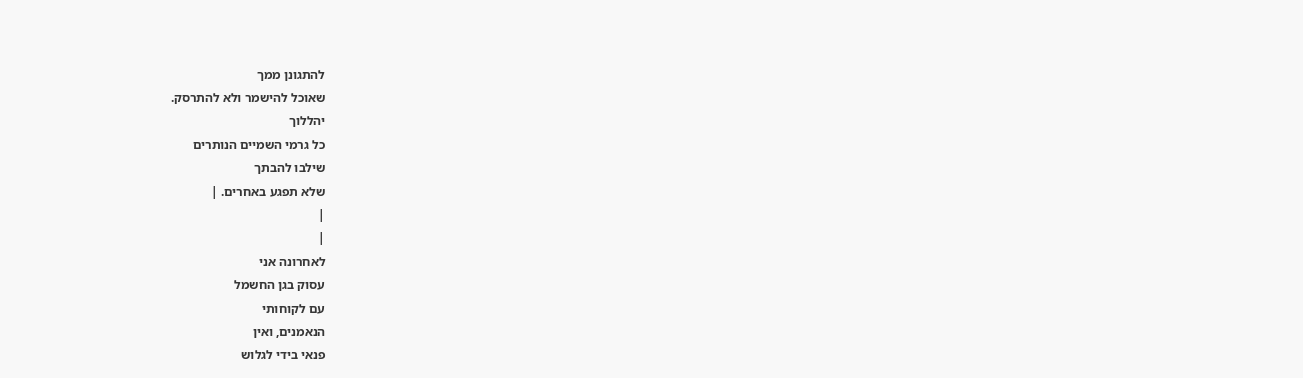להתגונן ממך
שאוכל להישמר ולא להתרסק.
יהללוך
כל גרמי השמיים הנותרים
שילבו להבתך
שלא תפגע באחרים. |
|
|
לאחרונה אני
עסוק בגן החשמל
עם לקוחותי
הנאמנים, ואין
פנאי בידי לגלוש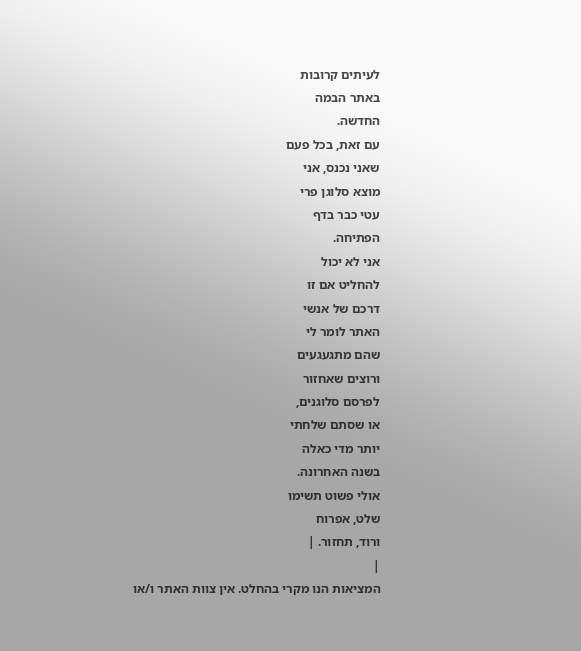לעיתים קרובות
באתר הבמה
החדשה.
עם זאת, בכל פעם
שאני נכנס, אני
מוצא סלוגן פרי
עטי כבר בדף
הפתיחה.
אני לא יכול
להחליט אם זו
דרכם של אנשי
האתר לומר לי
שהם מתגעגעים
ורוצים שאחזור
לפרסם סלוגנים,
או שסתם שלחתי
יותר מדי כאלה
בשנה האחרונה.
אולי פשוט תשימו
שלט, אפרוח
ורוד, תחזור. |
|
המציאות הנו מקרי בהחלט. אין צוות האתר ו/או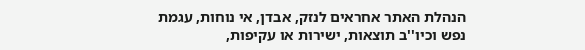הנהלת האתר אחראים לנזק, אבדן, אי נוחות, עגמת
נפש וכיו''ב תוצאות, ישירות או עקיפות,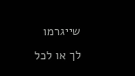שייגרמו
לך או לכל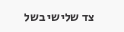צד שלישי בשל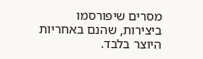מסרים שיפורסמו
ביצירות, שהנם באחריות היוצר בלבד.